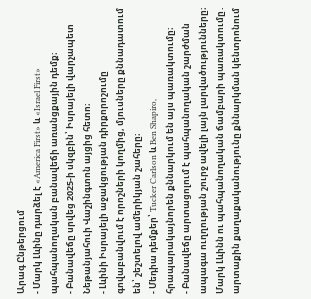Արագ Ընթերցում
- Մարկ Լևինը դարձել է «America First» և «Israel First» պահպանողական բանավեճի առանցքային դեմք։
- Բանավեճը սրվեց 2025-ի սկզբին՝ Իսրայելի վարչապետ Նեթանյահուի Վաշինգտոն այցից հետո։
- Լևինի Իսրայելի աջակցության դիրքորոշումը գովաբանվում է որոշների կողմից, մյուսները քննադատում են՝ շեշտելով ամերիկյան շահերը։
- Մեդիա դեմքեր՝ Tucker Carlson և Ben Shapiro, հրապարակայնորեն քննարկում են այս պառակտումը։
- Բանավեճը արտացոլում է պահպանողական շարժման ապագա ուղղության շուրջ ավելի լայն լարվածությունները։
Մարկ Լևինն ու պահպանողական ճամբարի պառակտումը․ արտաքին քաղաքականությունը քննարկման կենտրոնում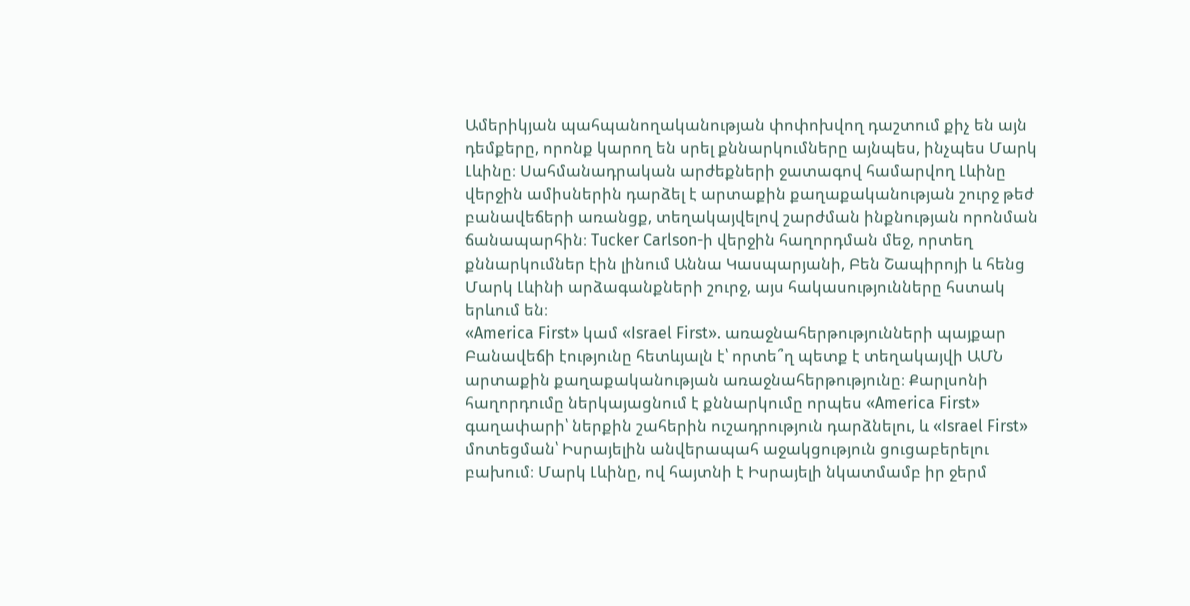Ամերիկյան պահպանողականության փոփոխվող դաշտում քիչ են այն դեմքերը, որոնք կարող են սրել քննարկումները այնպես, ինչպես Մարկ Լևինը։ Սահմանադրական արժեքների ջատագով համարվող Լևինը վերջին ամիսներին դարձել է արտաքին քաղաքականության շուրջ թեժ բանավեճերի առանցք, տեղակայվելով շարժման ինքնության որոնման ճանապարհին։ Tucker Carlson-ի վերջին հաղորդման մեջ, որտեղ քննարկումներ էին լինում Աննա Կասպարյանի, Բեն Շապիրոյի և հենց Մարկ Լևինի արձագանքների շուրջ, այս հակասությունները հստակ երևում են։
«America First» կամ «Israel First». առաջնահերթությունների պայքար
Բանավեճի էությունը հետևյալն է՝ որտե՞ղ պետք է տեղակայվի ԱՄՆ արտաքին քաղաքականության առաջնահերթությունը։ Քարլսոնի հաղորդումը ներկայացնում է քննարկումը որպես «America First» գաղափարի՝ ներքին շահերին ուշադրություն դարձնելու, և «Israel First» մոտեցման՝ Իսրայելին անվերապահ աջակցություն ցուցաբերելու բախում։ Մարկ Լևինը, ով հայտնի է Իսրայելի նկատմամբ իր ջերմ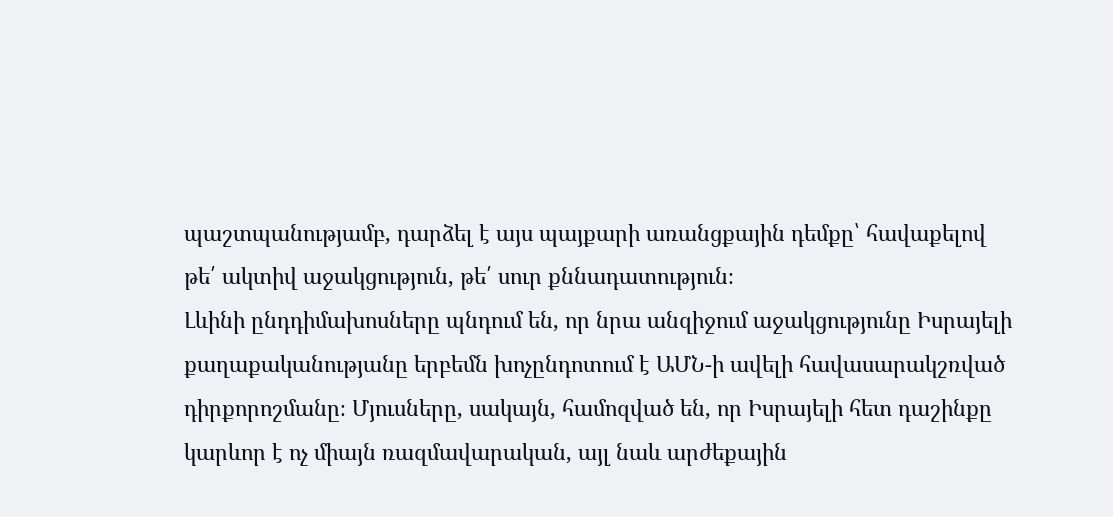պաշտպանությամբ, դարձել է այս պայքարի առանցքային դեմքը՝ հավաքելով թե՛ ակտիվ աջակցություն, թե՛ սուր քննադատություն։
Լևինի ընդդիմախոսները պնդում են, որ նրա անզիջում աջակցությունը Իսրայելի քաղաքականությանը երբեմն խոչընդոտում է ԱՄՆ-ի ավելի հավասարակշռված դիրքորոշմանը։ Մյուսները, սակայն, համոզված են, որ Իսրայելի հետ դաշինքը կարևոր է ոչ միայն ռազմավարական, այլ նաև արժեքային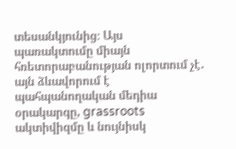տեսանկյունից։ Այս պառակտումը միայն հռետորաբանության ոլորտում չէ․ այն ձևավորում է պահպանողական մեդիա օրակարգը, grassroots ակտիվիզմը և նույնիսկ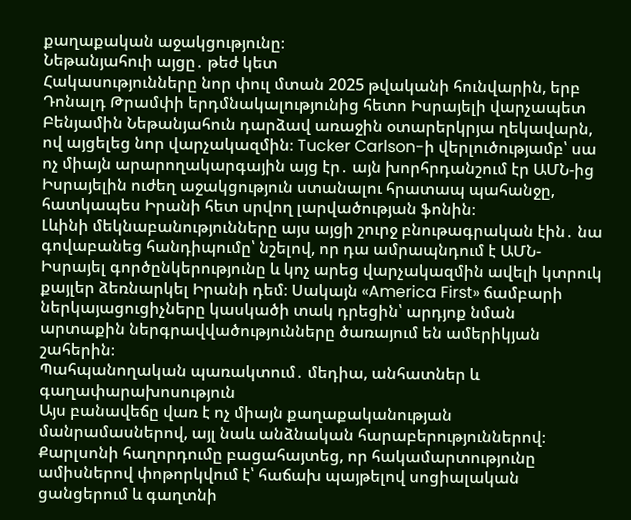քաղաքական աջակցությունը։
Նեթանյահուի այցը․ թեժ կետ
Հակասությունները նոր փուլ մտան 2025 թվականի հունվարին, երբ Դոնալդ Թրամփի երդմնակալությունից հետո Իսրայելի վարչապետ Բենյամին Նեթանյահուն դարձավ առաջին օտարերկրյա ղեկավարն, ով այցելեց նոր վարչակազմին։ Tucker Carlson-ի վերլուծությամբ՝ սա ոչ միայն արարողակարգային այց էր․ այն խորհրդանշում էր ԱՄՆ-ից Իսրայելին ուժեղ աջակցություն ստանալու հրատապ պահանջը, հատկապես Իրանի հետ սրվող լարվածության ֆոնին։
Լևինի մեկնաբանությունները այս այցի շուրջ բնութագրական էին․ նա գովաբանեց հանդիպումը՝ նշելով, որ դա ամրապնդում է ԱՄՆ-Իսրայել գործընկերությունը և կոչ արեց վարչակազմին ավելի կտրուկ քայլեր ձեռնարկել Իրանի դեմ։ Սակայն «America First» ճամբարի ներկայացուցիչները կասկածի տակ դրեցին՝ արդյոք նման արտաքին ներգրավվածությունները ծառայում են ամերիկյան շահերին։
Պահպանողական պառակտում․ մեդիա, անհատներ և գաղափարախոսություն
Այս բանավեճը վառ է ոչ միայն քաղաքականության մանրամասներով, այլ նաև անձնական հարաբերություններով։ Քարլսոնի հաղորդումը բացահայտեց, որ հակամարտությունը ամիսներով փոթորկվում է՝ հաճախ պայթելով սոցիալական ցանցերում և գաղտնի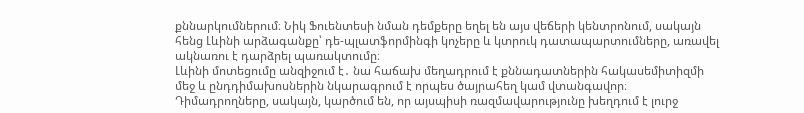քննարկումներում։ Նիկ Ֆուենտեսի նման դեմքերը եղել են այս վեճերի կենտրոնում, սակայն հենց Լևինի արձագանքը՝ դե-պլատֆորմինգի կոչերը և կտրուկ դատապարտումները, առավել ակնառու է դարձրել պառակտումը։
Լևինի մոտեցումը անզիջում է․ նա հաճախ մեղադրում է քննադատներին հակասեմիտիզմի մեջ և ընդդիմախոսներին նկարագրում է որպես ծայրահեղ կամ վտանգավոր։ Դիմադրողները, սակայն, կարծում են, որ այսպիսի ռազմավարությունը խեղդում է լուրջ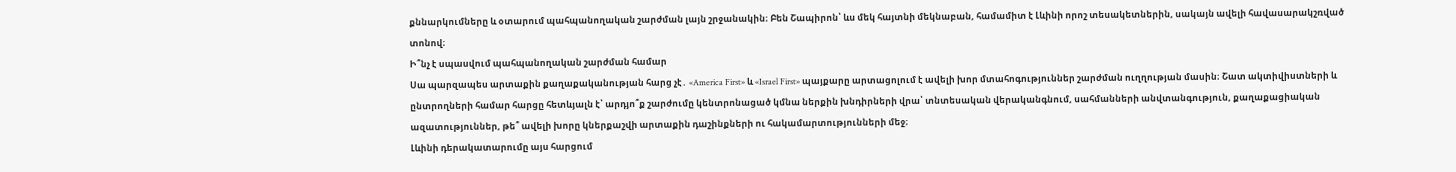քննարկումները և օտարում պահպանողական շարժման լայն շրջանակին։ Բեն Շապիրոն՝ ևս մեկ հայտնի մեկնաբան, համամիտ է Լևինի որոշ տեսակետներին, սակայն ավելի հավասարակշռված տոնով։
Ի՞նչ է սպասվում պահպանողական շարժման համար
Սա պարզապես արտաքին քաղաքականության հարց չէ․ «America First» և «Israel First» պայքարը արտացոլում է ավելի խոր մտահոգություններ շարժման ուղղության մասին։ Շատ ակտիվիստների և ընտրողների համար հարցը հետևյալն է՝ արդյո՞ք շարժումը կենտրոնացած կմնա ներքին խնդիրների վրա՝ տնտեսական վերականգնում, սահմանների անվտանգություն, քաղաքացիական ազատություններ, թե՞ ավելի խորը կներքաշվի արտաքին դաշինքների ու հակամարտությունների մեջ։
Լևինի դերակատարումը այս հարցում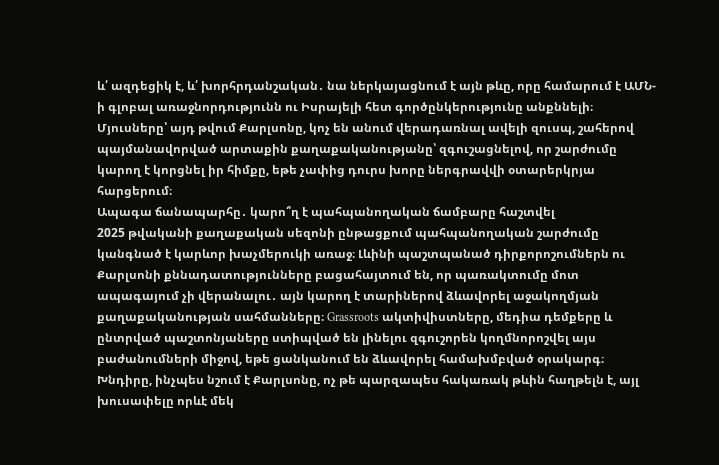և՛ ազդեցիկ է, և՛ խորհրդանշական․ նա ներկայացնում է այն թևը, որը համարում է ԱՄՆ-ի գլոբալ առաջնորդությունն ու Իսրայելի հետ գործընկերությունը անքննելի։ Մյուսները՝ այդ թվում Քարլսոնը, կոչ են անում վերադառնալ ավելի զուսպ, շահերով պայմանավորված արտաքին քաղաքականությանը՝ զգուշացնելով, որ շարժումը կարող է կորցնել իր հիմքը, եթե չափից դուրս խորը ներգրավվի օտարերկրյա հարցերում։
Ապագա ճանապարհը․ կարո՞ղ է պահպանողական ճամբարը հաշտվել
2025 թվականի քաղաքական սեզոնի ընթացքում պահպանողական շարժումը կանգնած է կարևոր խաչմերուկի առաջ։ Լևինի պաշտպանած դիրքորոշումներն ու Քարլսոնի քննադատությունները բացահայտում են, որ պառակտումը մոտ ապագայում չի վերանալու․ այն կարող է տարիներով ձևավորել աջակողմյան քաղաքականության սահմանները։ Grassroots ակտիվիստները, մեդիա դեմքերը և ընտրված պաշտոնյաները ստիպված են լինելու զգուշորեն կողմնորոշվել այս բաժանումների միջով, եթե ցանկանում են ձևավորել համախմբված օրակարգ։
Խնդիրը, ինչպես նշում է Քարլսոնը, ոչ թե պարզապես հակառակ թևին հաղթելն է, այլ խուսափելը որևէ մեկ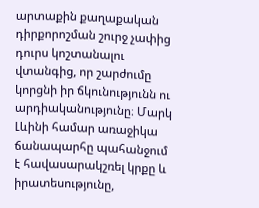արտաքին քաղաքական դիրքորոշման շուրջ չափից դուրս կոշտանալու վտանգից, որ շարժումը կորցնի իր ճկունությունն ու արդիականությունը։ Մարկ Լևինի համար առաջիկա ճանապարհը պահանջում է հավասարակշռել կրքը և իրատեսությունը,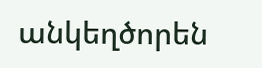անկեղծորեն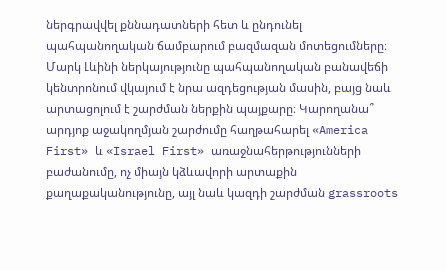ներգրավվել քննադատների հետ և ընդունել պահպանողական ճամբարում բազմազան մոտեցումները։
Մարկ Լևինի ներկայությունը պահպանողական բանավեճի կենտրոնում վկայում է նրա ազդեցության մասին, բայց նաև արտացոլում է շարժման ներքին պայքարը։ Կարողանա՞ արդյոք աջակողմյան շարժումը հաղթահարել «America First» և «Israel First» առաջնահերթությունների բաժանումը, ոչ միայն կձևավորի արտաքին քաղաքականությունը, այլ նաև կազդի շարժման grassroots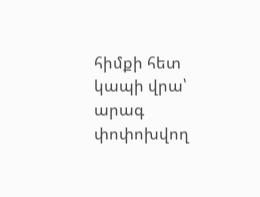հիմքի հետ կապի վրա՝ արագ փոփոխվող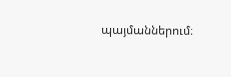պայմաններում։